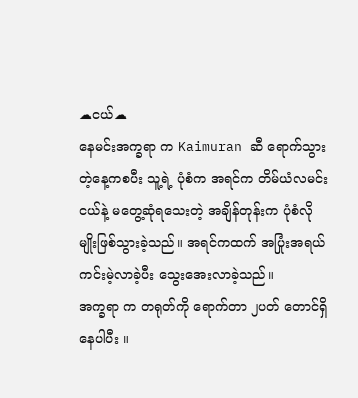☁ငယ်☁
နေမင်းအက္ခရာ က Kaimuran ဆီ ရောက်သွားတဲ့နေ့ကစပီး သူ့ရဲ့ ပုံစံက အရင်က တိမ်ယံလမင်းငယ်နဲ့ မတွေ့ဆုံရသေးတဲ့ အချိန်တုန်းက ပုံစံလိုမျိုးဖြစ်သွားခဲ့သည်။ အရင်ကထက် အပြုံးအရယ် ကင်းမဲ့လာခဲ့ပီး သွေးအေးလာခဲ့သည်။
အက္ခရာ က တရုတ်ကို ရောက်တာ ၂ပတ် တောင်ရှိနေပါပီး ။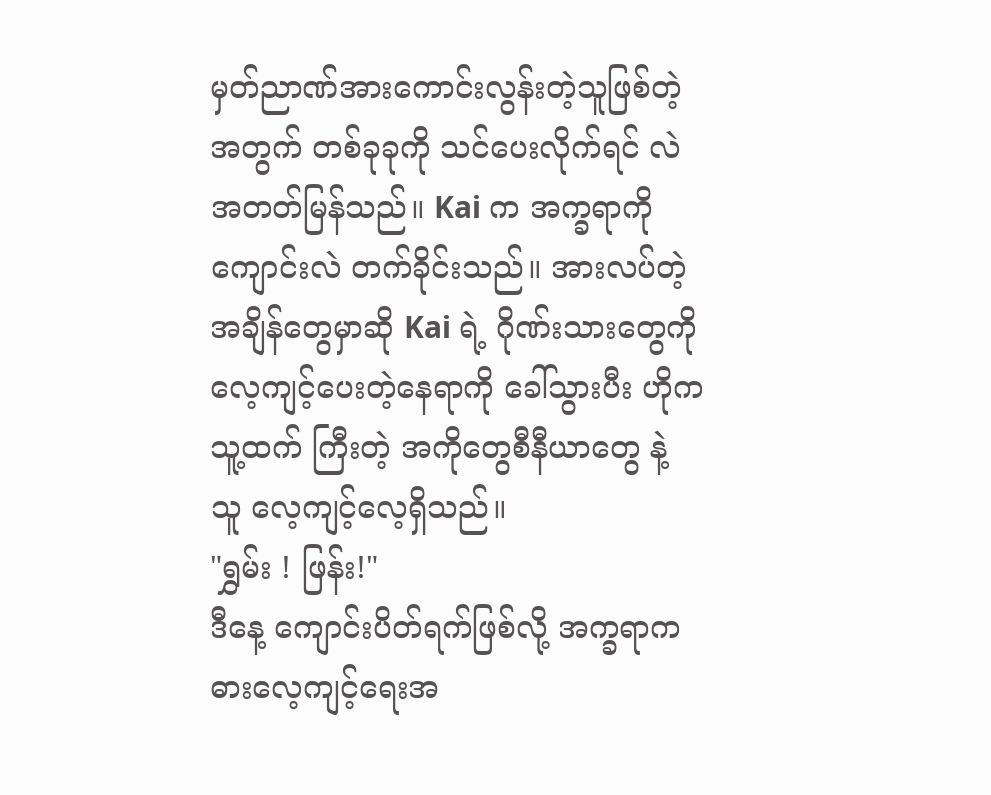မှတ်ညာဏ်အားကောင်းလွန်းတဲ့သူဖြစ်တဲ့အတွက် တစ်ခုခုကို သင်ပေးလိုက်ရင် လဲ အတတ်မြန်သည်။ Kai က အက္ခရာကို ကျောင်းလဲ တက်ခိုင်းသည်။ အားလပ်တဲ့အချိန်တွေမှာဆို Kai ရဲ့ ဂိုဏ်းသားတွေကို လေ့ကျင့်ပေးတဲ့နေရာကို ခေါ်သွားပီး ဟိုက သူ့ထက် ကြီးတဲ့ အကိုတွေစီနီယာတွေ နဲ့ သူ လေ့ကျင့်လေ့ရှိသည်။
"ရွှမ်း ! ဖြန်း!"
ဒီနေ့ ကျောင်းပိတ်ရက်ဖြစ်လို့ အက္ခရာကဓားလေ့ကျင့်ရေးအ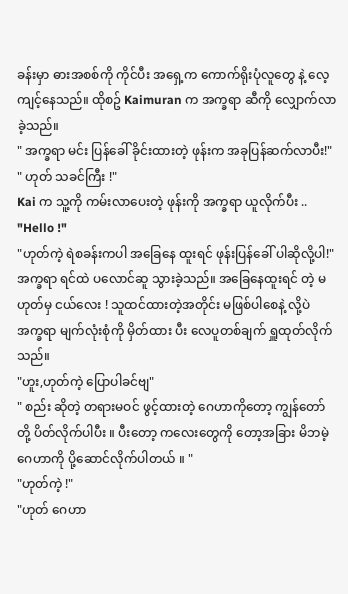ခန်းမှာ ဓားအစစ်ကို ကိုင်ပီး အရှေ့က ကောက်ရိုးပုံလူတွေ နဲ့ လေ့ကျင့်နေသည်။ ထိုစဥ် Kaimuran က အက္ခရာ ဆီကို လျှောက်လာခဲ့သည်။
" အက္ခရာ မင်း ပြန်ခေါ် ခိုင်းထားတဲ့ ဖုန်းက အခုပြန်ဆက်လာပီး!"
" ဟုတ် သခင်ကြီး !"
Kai က သူ့ကို ကမ်းလာပေးတဲ့ ဖုန်းကို အက္ခရာ ယူလိုက်ပီး ..
"Hello !"
"ဟုတ်ကဲ့ ရဲစခန်းကပါ အခြေနေ ထူးရင် ဖုန်းပြန်ခေါ် ပါဆိုလို့ပါ!"
အက္ခရာ ရင်ထဲ ပလောင်ဆူ သွားခဲ့သည်။ အခြေနေထူးရင် တဲ့ မဟုတ်မှ ငယ်လေး ! သူထင်ထားတဲ့အတိုင်း မဖြစ်ပါစေနဲ့ လို့ပဲ အက္ခရာ မျက်လုံးစုံကို မှိတ်ထား ပီး လေပူတစ်ချက် ရှူထုတ်လိုက်သည်။
"ဟူး,ဟုတ်ကဲ့ ပြောပါခင်ဗျ"
" စည်း ဆိုတဲ့ တရားမဝင် ဖွင့်ထားတဲ့ ဂေဟာကိုတော့ ကျွန်တော်တို့ ပိတ်လိုက်ပါပီး ။ ပီးတော့ ကလေးတွေကို တော့အခြား မိဘမဲ့ဂေဟာကို ပို့ဆောင်လိုက်ပါတယ် ။ "
"ဟုတ်ကဲ့ !"
"ဟုတ် ဂေဟာ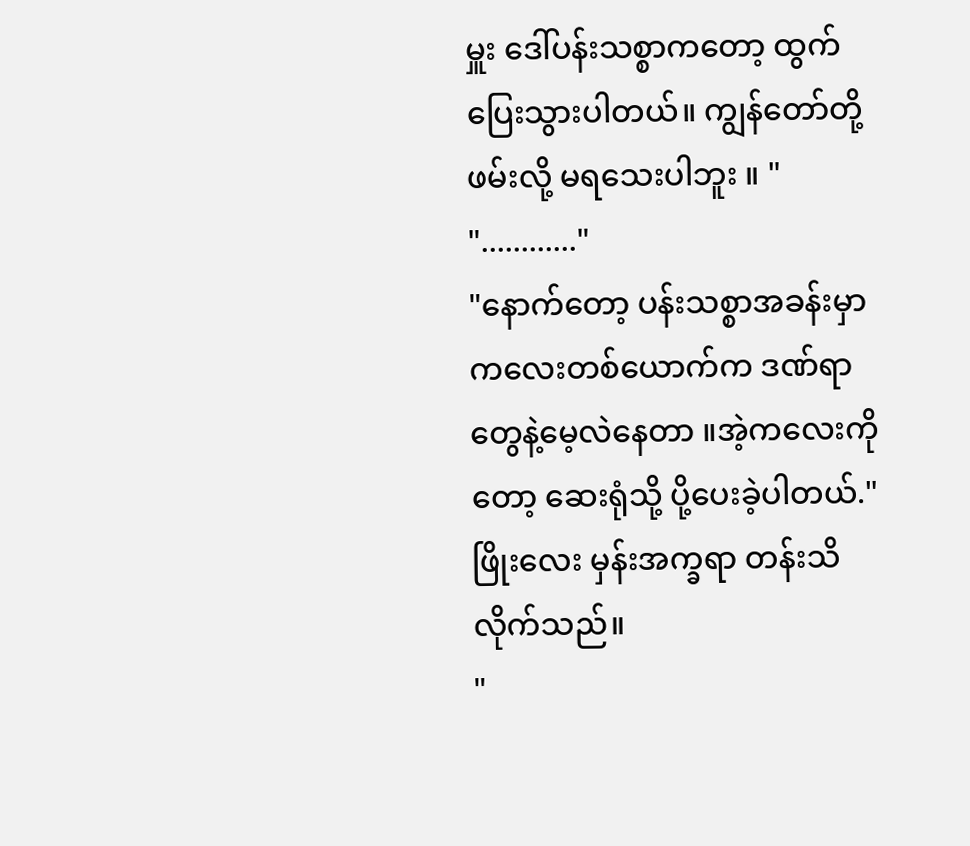မှူး ဒေါ်ပန်းသစ္စာကတော့ ထွက်ပြေးသွားပါတယ်။ ကျွန်တော်တို့ ဖမ်းလို့ မရသေးပါဘူး ။ "
"............"
"နောက်တော့ ပန်းသစ္စာအခန်းမှာ ကလေးတစ်ယောက်က ဒဏ်ရာတွေနဲ့မေ့လဲနေတာ ။အဲ့ကလေးကိုတော့ ဆေးရုံသို့ ပို့ပေးခဲ့ပါတယ်."
ဖြိုးလေး မှန်းအက္ခရာ တန်းသိလိုက်သည်။
"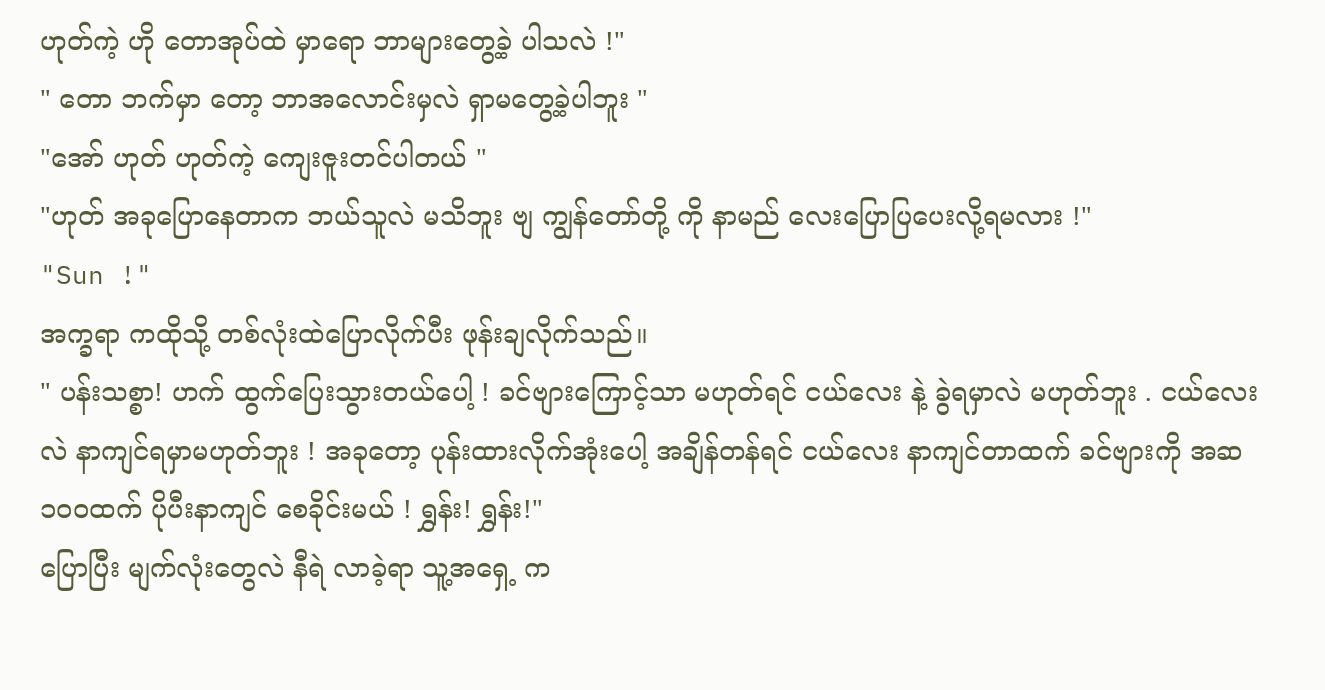ဟုတ်ကဲ့ ဟို တောအုပ်ထဲ မှာရော ဘာများတွေ့ခဲ့ ပါသလဲ !"
" တော ဘက်မှာ တော့ ဘာအလောင်းမှလဲ ရှာမတွေ့ခဲ့ပါဘူး "
"အော် ဟုတ် ဟုတ်ကဲ့ ကျေးဇူးတင်ပါတယ် "
"ဟုတ် အခုပြောနေတာက ဘယ်သူလဲ မသိဘူး ဗျ ကျွန်တော်တို့ ကို နာမည် လေးပြောပြပေးလို့ရမလား !"
"Sun !"
အက္ခရာ ကထိုသို့ တစ်လုံးထဲပြောလိုက်ပီး ဖုန်းချလိုက်သည်။
" ပန်းသစ္စာ! ဟက် ထွက်ပြေးသွားတယ်ပေါ့ ! ခင်ဗျားကြောင့်သာ မဟုတ်ရင် ငယ်လေး နဲ့ ခွဲရမှာလဲ မဟုတ်ဘူး . ငယ်လေးလဲ နာကျင်ရမှာမဟုတ်ဘူး ! အခုတော့ ပုန်းထားလိုက်အုံးပေါ့ အချိန်တန်ရင် ငယ်လေး နာကျင်တာထက် ခင်ဗျားကို အဆ ၁၀၀ထက် ပိုပီးနာကျင် စေခိုင်းမယ် ! ရွှန်း! ရွှန်း!"
ပြောပြီး မျက်လုံးတွေလဲ နီရဲ လာခဲ့ရာ သူ့အရှေ့ က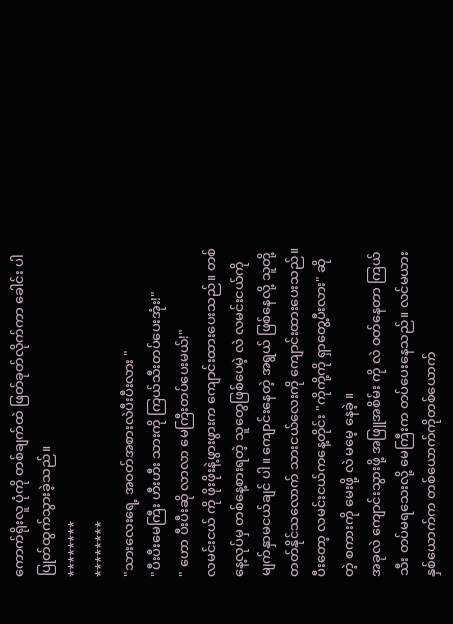ကောက်ရိုးလူ ပုံကို တစ်ချက်ထဲ ဖြတ်ခုတ်လိုက်ကာ ခေါင်း ပါ ပြုတ်ထွက်သွားခဲ့သည်။
********
********
"သားလေးရေ့ အဝတ်အစားလဲပီးပီးလား "
"ပီးပီးမေကြီး ဟီးဟီး သားကို ကြယ်သီးတပ်ပေးအုံး!"
" ဟော ပီးပီးဆို လာလာ မေကြီးတပ်ပေးမယ်!"
လမင်းငယ် ကို ဖိုးဖိုးနဲ့ဖွားဖွားက ကျောင်းထားပေးသည်။ တစ်နေ့လုပ်မှ တစ်နေ့စားရတဲ့ သူတွေဖြစ်ပေမဲ့ လဲ လမင်းငယ်ကို မျက်နှာမငယ်ချင် ပါ။ ကျောင်းနေတဲ့ အရွယ် ဖြစ်နေလို့ သူတို့ တတ်နိုင်သလောက် သားငယ်လေးကို ကျောင်းထားပေးသည်။ ပီးတော့ လမင်းငယ်ကနေ့တိုင်း "ကိုကို့ကို ရှာတွေ့ပီးလား" ဆိုတဲ့ စကားကို မေးဖို့ လဲ မမေ့ နေခဲ့ ။
အခုလဲ ကျောင်းသွားဖို့ အဖြူအစိမ်း ကို လဲ ဝတ်နေတာ ကြယ်သီး တပ်မရသေးလို့ မေကြီးက တပ်ပေးနေသည်။ လင်မယားနှစ်ယောက်က တစ်ယောက်ကိုတစ်ယောက်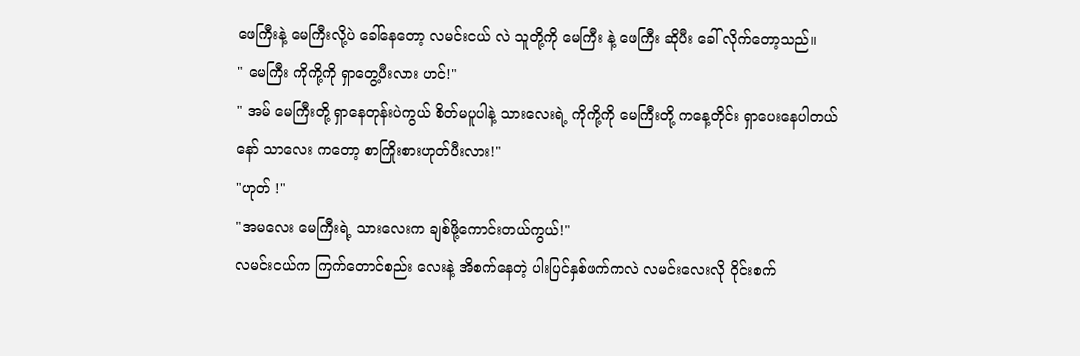ဖေကြီးနဲ့ မေကြီးလို့ပဲ ခေါ်နေတော့ လမင်းငယ် လဲ သူတို့ကို မေကြီး နဲ့ ဖေကြီး ဆိုပီး ခေါ် လိုက်တော့သည်။
" မေကြီး ကိုကို့ကို ရှာတွေ့ပီးလား ဟင်!"
" အမ် မေကြီးတို့ ရှာနေတုန်းပဲကွယ် စိတ်မပူပါနဲ့ သားလေးရဲ့ ကိုကို့ကို မေကြီးတို့ ကနေ့တိုင်း ရှာပေးနေပါတယ် နော် သာလေး ကတော့ စာကြိုးစားဟုတ်ပီးလား!"
"ဟုတ် !"
"အမလေး မေကြီးရဲ့ သားလေးက ချစ်ဖို့ကောင်းတယ်ကွယ်!"
လမင်းငယ်က ကြက်တောင်စည်း လေးနဲ့ အိစက်နေတဲ့ ပါးပြင်နှစ်ဖက်ကလဲ လမင်းလေးလို ဝိုင်းစက်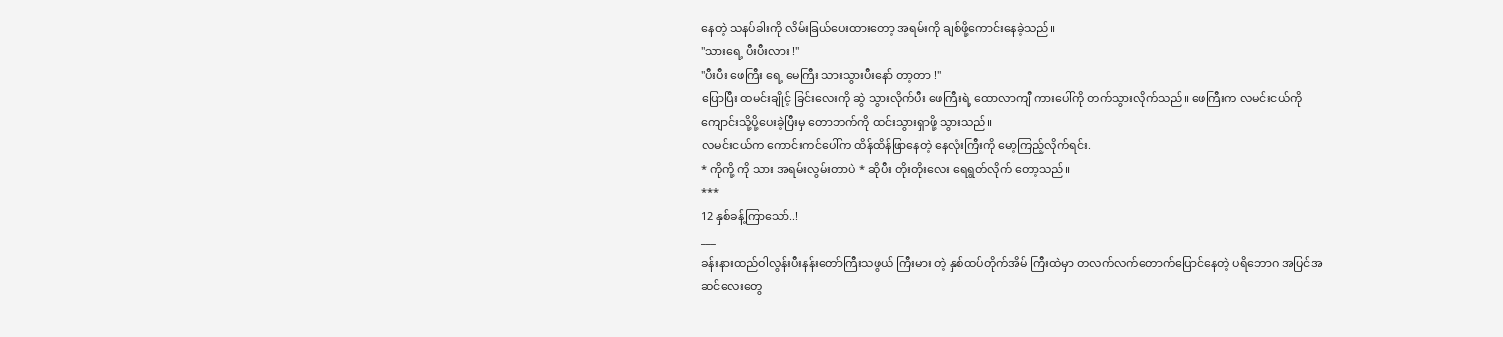နေတဲ့ သနပ်ခါးကို လိမ်းခြယ်ပေးထားတော့ အရမ်းကို ချစ်ဖို့ကောင်းနေခဲ့သည်။
"သားရေ့ ပီးပီးလား !"
"ပီးပီး ဖေကြီး ရေ့ မေကြီး သားသွားပီးနော် တာ့တာ !"
ပြောပြီး ထမင်းချိုင့် ခြင်းလေးကို ဆွဲ သွားလိုက်ပီး ဖေကြီးရဲ့ ထောလာကျီ ကားပေါ်ကို တက်သွားလိုက်သည်။ ဖေကြီးက လမင်းငယ်ကို ကျောင်းသို့ပို့ပေးခဲ့ပြီးမှ တောဘက်ကို ထင်းသွားရှာဖို့ သွားသည်။
လမင်းငယ်က ကောင်းကင်ပေါ်က ထိန်ထိန်ဖြာနေတဲ့ နေလုံးကြီးကို မော့ကြည့်လိုက်ရင်း.
* ကိုကို့ ကို သား အရမ်းလွမ်းတာပဲ * ဆိုပီး တိုးတိုးလေး ရေရွတ်လိုက် တော့သည်။
***
12 နှစ်ခန့်ကြာသော်..!
___
ခန်းနားထည်ဝါလွန်းပီးနန်းတော်ကြီးသဖွယ် ကြီးမား တဲ့ နှစ်ထပ်တိုက်အိမ် ကြီးထဲမှာ တလက်လက်တောက်ပြောင်နေတဲ့ ပရိဘောဂ အပြင်အဆင်လေးတွေ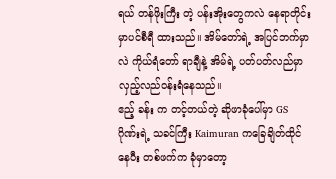ရယ် တန်ဖိုးကြီး တဲ့ ပန်းအိုးတွေကလဲ နေရာတိုင်းမှာပင်စီရီ ထားသည်။ အိမ်တော်ရဲ့ အပြင်ဘက်မှာလဲ ကိုယ်ရံတော် ရာချီနဲ့ အိမ်ရဲ့ ပတ်ပတ်လည်မှာ
လှည့်လည်ဝန်းရံနေသည်။
ဧည့် ခန်း က တင့်တယ်တဲ့ ဆိုဖာခုံပေါ်မှာ GS ဂိုဏ်းရဲ့ သခင်ကြီး Kaimuran ကခြေချိတ်ထိုင်နေပီး တစ်ဖက်က ခုံမှာတော့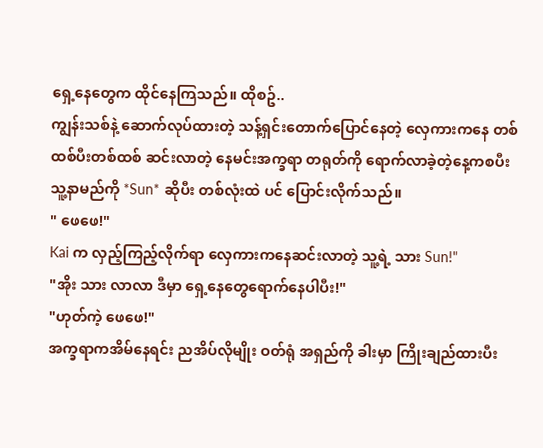ရှေ့နေတွေက ထိုင်နေကြသည်။ ထိုစဥ်..
ကျွန်းသစ်နဲ့ ဆောက်လုပ်ထားတဲ့ သန့်ရှင်းတောက်ပြောင်နေတဲ့ လှေကားကနေ တစ်ထစ်ပီးတစ်ထစ် ဆင်းလာတဲ့ နေမင်းအက္ခရာ တရုတ်ကို ရောက်လာခဲ့တဲ့နေ့ကစပီး သူ့နာမည်ကို *Sun* ဆိုပီး တစ်လုံးထဲ ပင် ပြောင်းလိုက်သည်။
" ဖေဖေ!"
Kai က လှည့်ကြည့်လိုက်ရာ လှေကားကနေဆင်းလာတဲ့ သူ့ရဲ့ သား Sun!"
"အိုး သား လာလာ ဒီမှာ ရှေ့နေတွေရောက်နေပါပီး!"
"ဟုတ်ကဲ့ ဖေဖေ!"
အက္ခရာကအိမ်နေရင်း ညအိပ်လိုမျိုး ဝတ်ရုံ အရှည်ကို ခါးမှာ ကြိုးချည်ထားပီး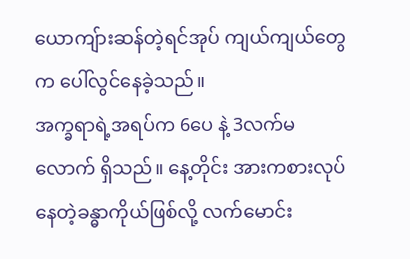ယောကျ်ားဆန်တဲ့ရင်အုပ် ကျယ်ကျယ်တွေက ပေါ်လွင်နေခဲ့သည်။
အက္ခရာရဲ့အရပ်က 6ပေ နဲ့ 3လက်မ လောက် ရှိသည်။ နေ့တိုင်း အားကစားလုပ်နေတဲ့ခန္ဓာကိုယ်ဖြစ်လို့ လက်မောင်း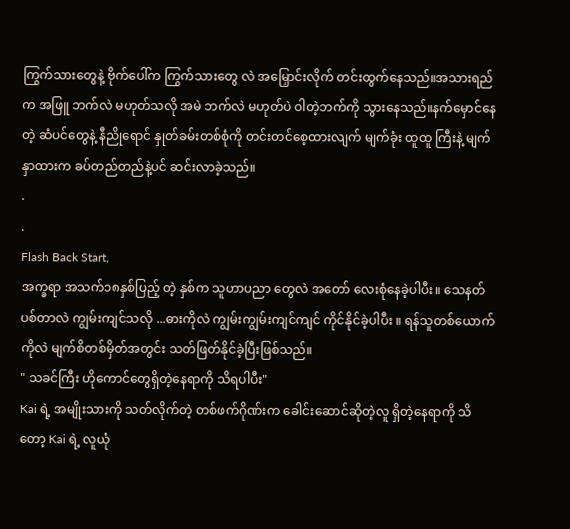ကြွက်သားတွေနဲ့ ဗိုက်ပေါ်က ကြွက်သားတွေ လဲ အမြှောင်းလိုက် တင်းထွက်နေသည်။အသားရည်က အဖြူ ဘက်လဲ မဟုတ်သလို အမဲ ဘက်လဲ မဟုတ်ပဲ ဝါတဲ့ဘက်ကို သွားနေသည်။နက်မှောင်နေတဲ့ ဆံပင်တွေနဲ့ နီညိုရောင် နှုတ်ခမ်းတစ်စုံကို တင်းတင်စေ့ထားလျက် မျက်ခုံး ထူထူ ကြီးနဲ့ မျက်နှာထားက ခပ်တည်တည်နဲ့ပင် ဆင်းလာခဲ့သည်။
.
.
Flash Back Start,
အက္ခရာ အသက်၁၈နှစ်ပြည့် တဲ့ နှစ်က သူဟာပညာ တွေလဲ အတော် လေးစုံနေခဲ့ပါပီး။ သေနတ် ပစ်တာလဲ ကျွမ်းကျင်သလို ...ဓားကိုလဲ ကျွမ်းကျွမ်းကျင်ကျင် ကိုင်နိုင်ခဲ့ပါပီး ။ ရန်သူတစ်ယောက်ကိုလဲ မျက်စိတစ်မှိတ်အတွင်း သတ်ဖြတ်နိုင်ခဲ့ပြီးဖြစ်သည်။
" သခင်ကြီး ဟိုကောင်တွေရှိတဲ့နေရာကို သိရပါပီး"
Kai ရဲ့ အမျိုးသားကို သတ်လိုက်တဲ့ တစ်ဖက်ဂိုဏ်းက ခေါင်းဆောင်ဆိုတဲ့လူ ရှိတဲ့နေရာကို သိတော့ Kai ရဲ့ လူယုံ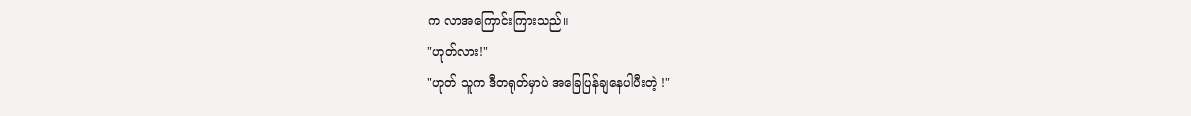က လာအကြောင်းကြားသည်။
"ဟုတ်လား!"
"ဟုတ် သူက ဒီတရုတ်မှာပဲ အခြေပြန်ချနေပါပီးတဲ့ !"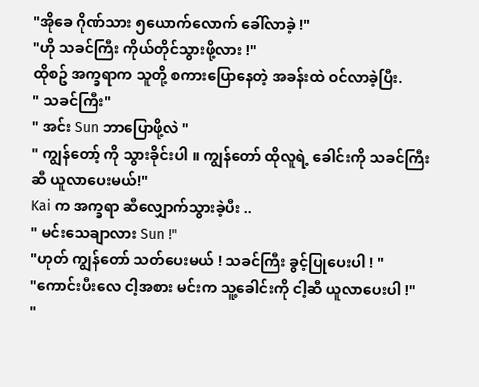"အိုခေ ဂိုဏ်သား ၅ယောက်လောက် ခေါ်လာခဲ့ !"
"ဟို သခင်ကြီး ကိုယ်တိုင်သွားဖို့လား !"
ထိုစဥ် အက္ခရာက သူတို့ စကားပြောနေတဲ့ အခန်းထဲ ဝင်လာခဲ့ပြီး.
" သခင်ကြီး"
" အင်း Sun ဘာပြောဖို့လဲ "
" ကျွန်တော့် ကို သွားခိုင်းပါ ။ ကျွန်တော် ထိုလူရဲ့ ခေါင်းကို သခင်ကြီးဆီ ယူလာပေးမယ်!"
Kai က အက္ခရာ ဆီလျှောက်သွားခဲ့ပီး ..
" မင်းသေချာလား Sun !"
"ဟုတ် ကျွန်တော် သတ်ပေးမယ် ! သခင်ကြီး ခွင့်ပြုပေးပါ ! "
"ကောင်းပီးလေ ငါ့အစား မင်းက သူ့ခေါင်းကို ငါ့ဆီ ယူလာပေးပါ !"
"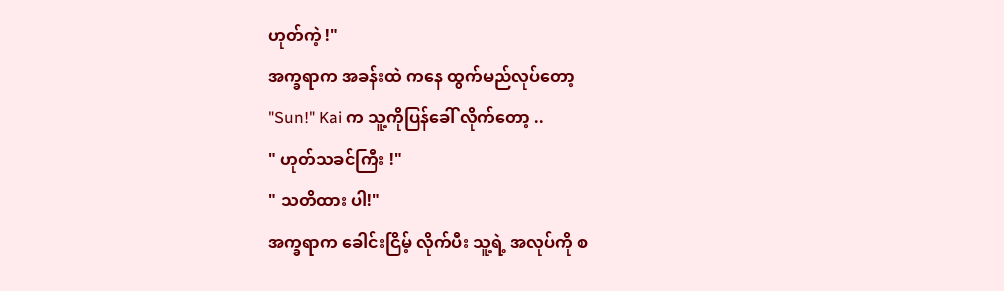ဟုတ်ကဲ့ !"
အက္ခရာက အခန်းထဲ ကနေ ထွက်မည်လုပ်တော့
"Sun!" Kai က သူ့ကိုပြန်ခေါ် လိုက်တော့ ..
" ဟုတ်သခင်ကြီး !"
" သတိထား ပါ!"
အက္ခရာက ခေါင်းငြိမ့် လိုက်ပီး သူ့ရဲ့ အလုပ်ကို စ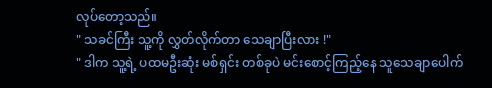လုပ်တော့သည်။
" သခင်ကြီး သူ့ကို လွှတ်လိုက်တာ သေချာပြီးလား !"
" ဒါက သူ့ရဲ့ ပထမဦးဆုံး မစ်ရှင်း တစ်ခုပဲ မင်းစောင့်ကြည့်နေ သူသေချာပေါက်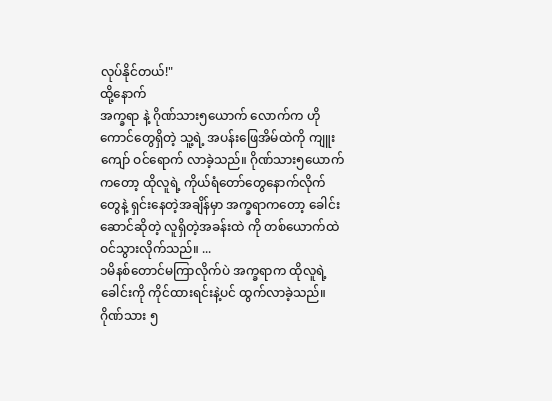လုပ်နိုင်တယ်!"
ထို့နောက်
အက္ခရာ နဲ့ ဂိုဏ်သား၅ယောက် လောက်က ဟိုကောင်တွေရှိတဲ့ သူ့ရဲ့ အပန်းဖြေအိမ်ထဲကို ကျူးကျော် ဝင်ရောက် လာခဲ့သည်။ ဂိုဏ်သား၅ယောက်ကတော့ ထိုလူရဲ့ ကိုယ်ရံတော်တွေနောက်လိုက်တွေနဲ့ ရှင်းနေတဲ့အချိန်မှာ အက္ခရာကတော့ ခေါင်းဆောင်ဆိုတဲ့ လူရှိတဲ့အခန်းထဲ ကို တစ်ယောက်ထဲဝင်သွားလိုက်သည်။ ...
၁မိနစ်တောင်မကြာလိုက်ပဲ အက္ခရာက ထိုလူရဲ့ခေါင်းကို ကိုင်ထားရင်းနဲ့ပင် ထွက်လာခဲ့သည်။
ဂိုဏ်သား ၅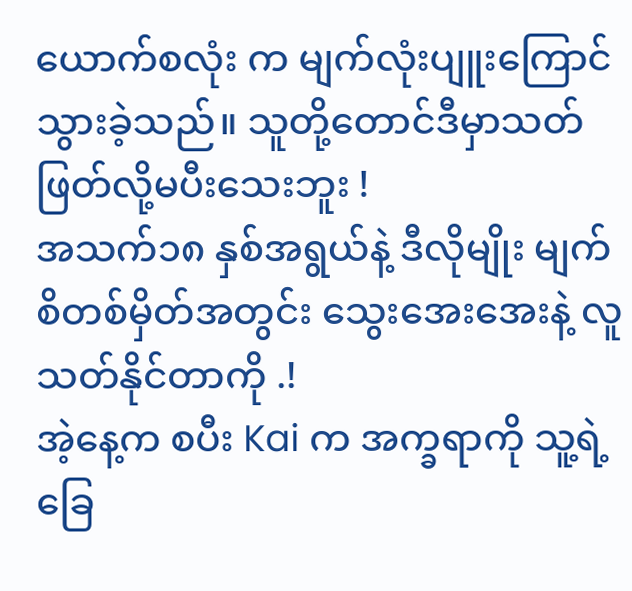ယောက်စလုံး က မျက်လုံးပျူးကြောင်သွားခဲ့သည်။ သူတို့တောင်ဒီမှာသတ်ဖြတ်လို့မပီးသေးဘူး !
အသက်၁၈ နှစ်အရွယ်နဲ့ ဒီလိုမျိုး မျက်စိတစ်မှိတ်အတွင်း သွေးအေးအေးနဲ့ လူသတ်နိုင်တာကို .!
အဲ့နေ့က စပီး Kai က အက္ခရာကို သူ့ရဲ့ ခြေ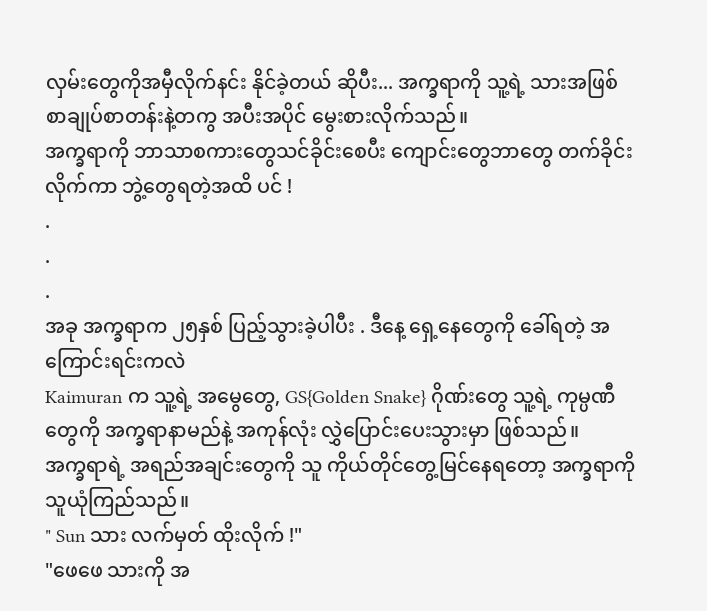လှမ်းတွေကိုအမှီလိုက်နင်း နိုင်ခဲ့တယ် ဆိုပီး... အက္ခရာကို သူ့ရဲ့ သားအဖြစ် စာချုပ်စာတန်းနဲ့တကွ အပီးအပိုင် မွေးစားလိုက်သည်။
အက္ခရာကို ဘာသာစကားတွေသင်ခိုင်းစေပီး ကျောင်းတွေဘာတွေ တက်ခိုင်းလိုက်ကာ ဘွဲ့တွေရတဲ့အထိ ပင် !
.
.
.
အခု အက္ခရာက ၂၅နှစ် ပြည့်သွားခဲ့ပါပီး . ဒီနေ့ ရှေ့နေတွေကို ခေါ်ရတဲ့ အကြောင်းရင်းကလဲ
Kaimuran က သူ့ရဲ့ အမွေတွေ, GS{Golden Snake} ဂိုဏ်းတွေ သူ့ရဲ့ ကုမ္ပဏီတွေကို အက္ခရာနာမည်နဲ့ အကုန်လုံး လွှဲပြောင်းပေးသွားမှာ ဖြစ်သည်။
အက္ခရာရဲ့ အရည်အချင်းတွေကို သူ ကိုယ်တိုင်တွေ့မြင်နေရတော့ အက္ခရာကို သူယုံကြည်သည်။
" Sun သား လက်မှတ် ထိုးလိုက် !"
"ဖေဖေ သားကို အ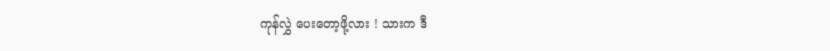ကုန်လွှဲ ပေးတော့ဖို့လား ! သားက ဒီ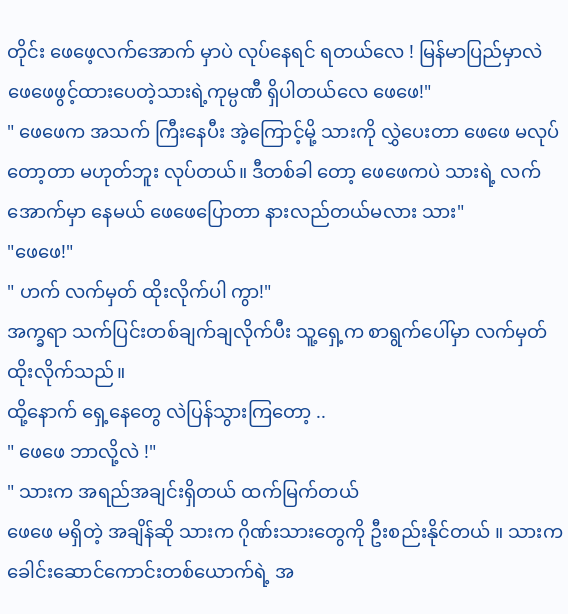တိုင်း ဖေဖေ့လက်အောက် မှာပဲ လုပ်နေရင် ရတယ်လေ ! မြန်မာပြည်မှာလဲ ဖေဖေဖွင့်ထားပေတဲ့သားရဲ့ကုမ္ပဏီ ရှိပါတယ်လေ ဖေဖေ!"
" ဖေဖေက အသက် ကြီးနေပီး အဲ့ကြောင့်မို့ သားကို လွှဲပေးတာ ဖေဖေ မလုပ်တော့တာ မဟုတ်ဘူး လုပ်တယ်။ ဒီတစ်ခါ တော့ ဖေဖေကပဲ သားရဲ့ လက်အောက်မှာ နေမယ် ဖေဖေပြောတာ နားလည်တယ်မလား သား"
"ဖေဖေ!"
" ဟက် လက်မှတ် ထိုးလိုက်ပါ ကွာ!"
အက္ခရာ သက်ပြင်းတစ်ချက်ချလိုက်ပီး သူ့ရှေ့က စာရွက်ပေါ်မှာ လက်မှတ်ထိုးလိုက်သည်။
ထို့နောက် ရှေ့နေတွေ လဲပြန်သွားကြတော့ ..
" ဖေဖေ ဘာလို့လဲ !"
" သားက အရည်အချင်းရှိတယ် ထက်မြက်တယ်
ဖေဖေ မရှိတဲ့ အချိန်ဆို သားက ဂိုဏ်းသားတွေကို ဦးစည်းနိုင်တယ် ။ သားက ခေါင်းဆောင်ကောင်းတစ်ယောက်ရဲ့ အ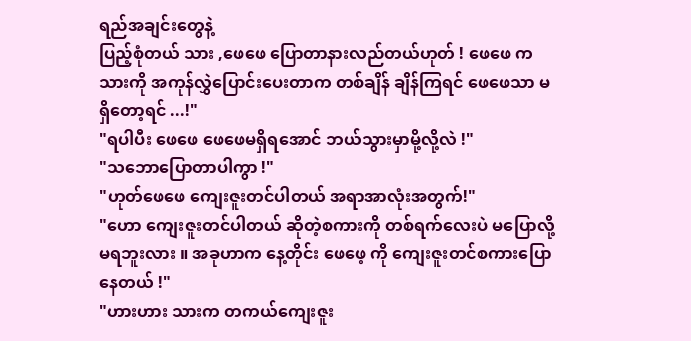ရည်အချင်းတွေနဲ့
ပြည့်စုံတယ် သား ,ဖေဖေ ပြောတာနားလည်တယ်ဟုတ် ! ဖေဖေ က သားကို အကုန်လွှဲပြောင်းပေးတာက တစ်ချိန် ချိန်ကြရင် ဖေဖေသာ မရှိတော့ရင် ...!"
"ရပါပီး ဖေဖေ ဖေဖေမရှိရအောင် ဘယ်သွားမှာမို့လို့လဲ !"
"သဘောပြောတာပါကွာ !"
"ဟုတ်ဖေဖေ ကျေးဇူးတင်ပါတယ် အရာအာလုံးအတွက်!"
"ဟော ကျေးဇူးတင်ပါတယ် ဆိုတဲ့စကားကို တစ်ရက်လေးပဲ မပြောလို့ မရဘူးလား ။ အခုဟာက နေ့တိုင်း ဖေဖေ့ ကို ကျေးဇူးတင်စကားပြောနေတယ် !"
"ဟားဟား သားက တကယ်ကျေးဇူး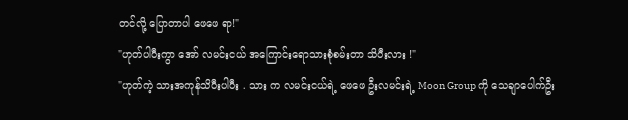တင်လို့ ပြောတာပါ ဖေဖေ ရာ!"
"ဟုတ်ပါပီးကွာ အော် လမင်းငယ် အကြောင်းရောသားစုံစမ်းတာ သိပီးလား !"
"ဟုတ်ကဲ့ သားအကုန်သိပီးပါပီး . သား က လမင်းငယ်ရဲ့ ဖေဖေ ဦးလမင်းရဲ့ Moon Group ကို သေချာပေါက်ဦး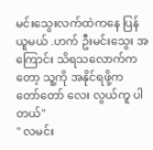မင်းသွေးလက်ထဲကနေ ပြန်ယူမယ် .ဟက် ဦးမင်းသွေး အကြောင်း သိရသလောက်ကတော့ သူ့ကို အနိုင်ရဖို့က တော်တော် လေး လွယ်ကူ ပါတယ်"
" လမင်း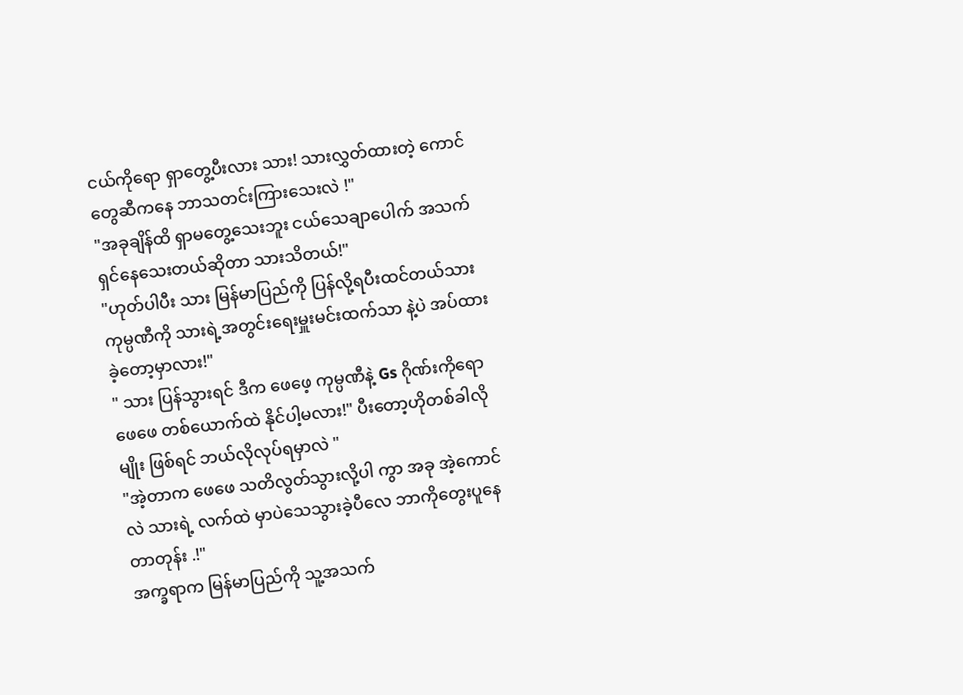ငယ်ကိုရော ရှာတွေ့ပီးလား သား! သားလွှတ်ထားတဲ့ ကောင်တွေဆီကနေ ဘာသတင်းကြားသေးလဲ !"
"အခုချိန်ထိ ရှာမတွေ့သေးဘူး ငယ်သေချာပေါက် အသက်ရှင်နေသေးတယ်ဆိုတာ သားသိတယ်!"
"ဟုတ်ပါပီး သား မြန်မာပြည်ကို ပြန်လို့ရပီးထင်တယ်သား ကုမ္ပဏီကို သားရဲ့အတွင်းရေးမှူးမင်းထက်သာ နဲ့ပဲ အပ်ထားခဲ့တော့မှာလား!"
" သား ပြန်သွားရင် ဒီက ဖေဖေ့ ကုမ္ပဏီနဲ့ Gs ဂိုဏ်းကိုရော ဖေဖေ တစ်ယောက်ထဲ နိုင်ပါ့မလား!" ပီးတော့ဟိုတစ်ခါလိုမျိုး ဖြစ်ရင် ဘယ်လိုလုပ်ရမှာလဲ "
"အဲ့တာက ဖေဖေ သတိလွတ်သွားလို့ပါ ကွာ အခု အဲ့ကောင် လဲ သားရဲ့ လက်ထဲ မှာပဲသေသွားခဲ့ပီလေ ဘာကိုတွေးပူနေတာတုန်း .!"
အက္ခရာက မြန်မာပြည်ကို သူ့အသက်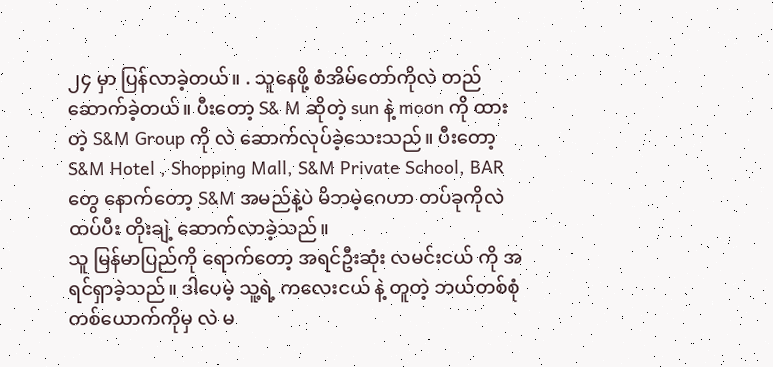၂၄ မှာ ပြန်လာခဲ့တယ်။ . သူနေဖို့ စံအိမ်တော်ကိုလဲ တည်ဆောက်ခဲ့တယ်။ ပီးတော့ S& M ဆိုတဲ့ sun နဲ့ moon ကို ထားတဲ့ S&M Group ကို လဲ ဆောက်လုပ်ခဲ့သေးသည်။ ပီးတော့ S&M Hotel , Shopping Mall, S&M Private School, BAR တွေ နောက်တော့ S&M အမည်နဲ့ပဲ မိဘမဲ့ဂေဟာ တပ်ခုကိုလဲ ထပ်ပီး တိုးချဲ့ ဆောက်လာခဲ့သည်။
သူ မြန်မာပြည်ကို ရောက်တော့ အရင်ဦးဆုံး လမင်းငယ် ကို အရင်ရှာခဲ့သည်။ ဒါပေမဲ့ သူ့ရဲ့ ကလေးငယ် နဲ့ တူတဲ့ ဘယ်တစ်စုံတစ်ယောက်ကိုမှ လဲ မ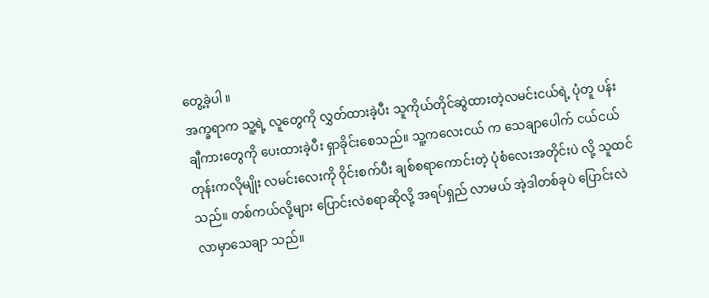တွေ့ခဲ့ပါ ။
အက္ခရာက သူ့ရဲ့ လူတွေကို လွှတ်ထားခဲ့ပီး သူကိုယ်တိုင်ဆွဲထားတဲ့လမင်းငယ်ရဲ့ ပုံတူ ပန်းချီကားတွေကို ပေးထားခဲ့ပီး ရှာခိုင်းစေသည်။ သူ့ကလေးငယ် က သေချာပေါက် ငယ်ငယ် တုန်းကလိုမျိုး လမင်းလေးကို ဝိုင်းစက်ပီး ချစ်စရာကောင်းတဲ့ ပုံစံလေးအတိုင်းပဲ လို့ သူထင်သည်။ တစ်ကယ်လို့များ ပြောင်းလဲစရာဆိုလို့ အရပ်ရှည် လာမယ် အဲ့ဒါတစ်ခုပဲ ပြောင်းလဲလာမှာသေချာ သည်။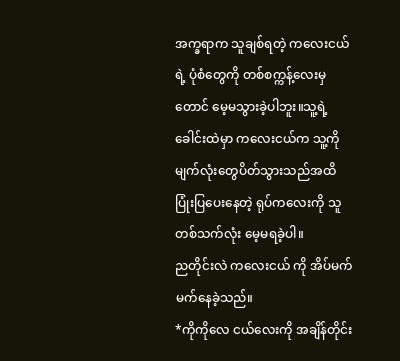အက္ခရာက သူချစ်ရတဲ့ ကလေးငယ် ရဲ့ ပုံစံတွေကို တစ်စက္ကန့်လေးမှတောင် မေ့မသွားခဲ့ပါဘူး။သူ့ရဲ့ခေါင်းထဲမှာ ကလေးငယ်က သူ့ကို မျက်လုံးတွေပိတ်သွားသည်အထိ ပြုံးပြပေးနေတဲ့ ရုပ်ကလေးကို သူတစ်သက်လုံး မေ့မရခဲ့ပါ။
ညတိုင်းလဲ ကလေးငယ် ကို အိပ်မက်မက်နေခဲ့သည်။
*ကိုကိုလေ ငယ်လေးကို အချိန်တိုင်း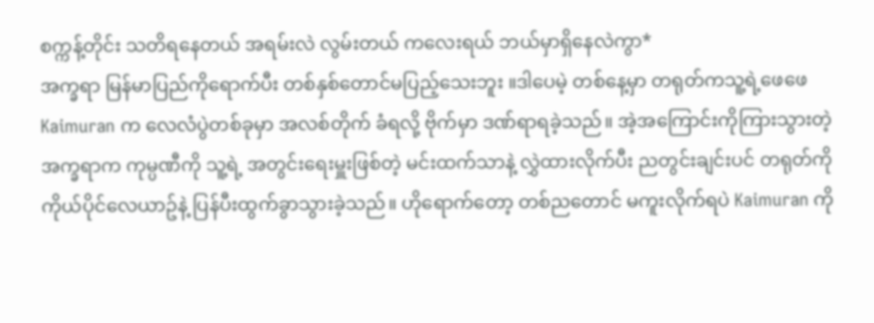စက္ကန့်တိုင်း သတိရနေတယ် အရမ်းလဲ လွမ်းတယ် ကလေးရယ် ဘယ်မှာရှိနေလဲကွာ*
အက္ခရာ မြန်မာပြည်ကိုရောက်ပီး တစ်နှစ်တောင်မပြည့်သေးဘူး ။ဒါပေမဲ့ တစ်နေ့မှာ တရုတ်ကသူ့ရဲ့ဖေဖေ Kaimuran က လေလံပွဲတစ်ခုမှာ အလစ်တိုက် ခံရလို့ ဗိုက်မှာ ဒဏ်ရာရခဲ့သည်။ အဲ့အကြောင်းကိုကြားသွားတဲ့ အက္ခရာက ကုမ္ပဏီကို သူ့ရဲ့ အတွင်းရေးမှူးဖြစ်တဲ့ မင်းထက်သာနဲ့ လွှဲထားလိုက်ပီး ညတွင်းချင်းပင် တရုတ်ကို ကိုယ်ပိုင်လေယာဥ်နဲ့ ပြန်ပီးထွက်ခွာသွားခဲ့သည်။ ဟိုရောက်တော့ တစ်ညတောင် မကူးလိုက်ရပဲ Kaimuran ကို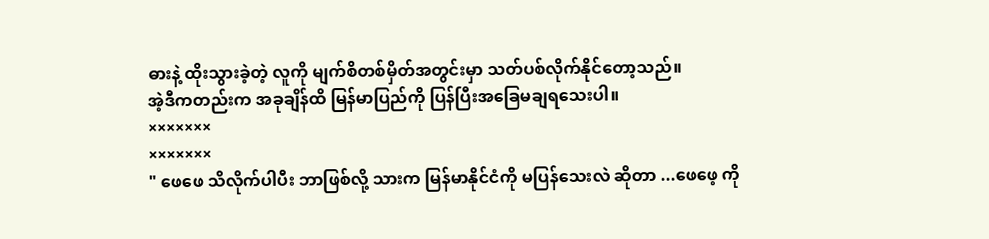ဓားနဲ့ ထိုးသွားခဲ့တဲ့ လူကို မျက်စိတစ်မှိတ်အတွင်းမှာ သတ်ပစ်လိုက်နိုင်တော့သည်။
အဲ့ဒီကတည်းက အခုချိန်ထိ မြန်မာပြည်ကို ပြန်ပြီးအခြေမချရသေးပါ။
×××××××
×××××××
" ဖေဖေ သိလိုက်ပါပီး ဘာဖြစ်လို့ သားက မြန်မာနိုင်ငံကို မပြန်သေးလဲ ဆိုတာ ...ဖေဖေ့ ကို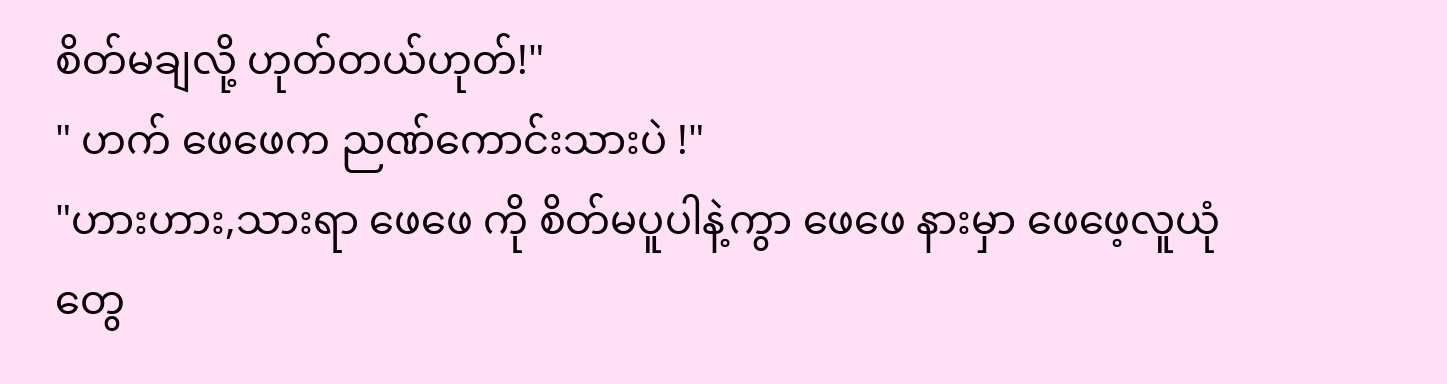စိတ်မချလို့ ဟုတ်တယ်ဟုတ်!"
" ဟက် ဖေဖေက ညဏ်ကောင်းသားပဲ !"
"ဟားဟား,သားရာ ဖေဖေ ကို စိတ်မပူပါနဲ့ကွာ ဖေဖေ နားမှာ ဖေဖေ့လူယုံတွေ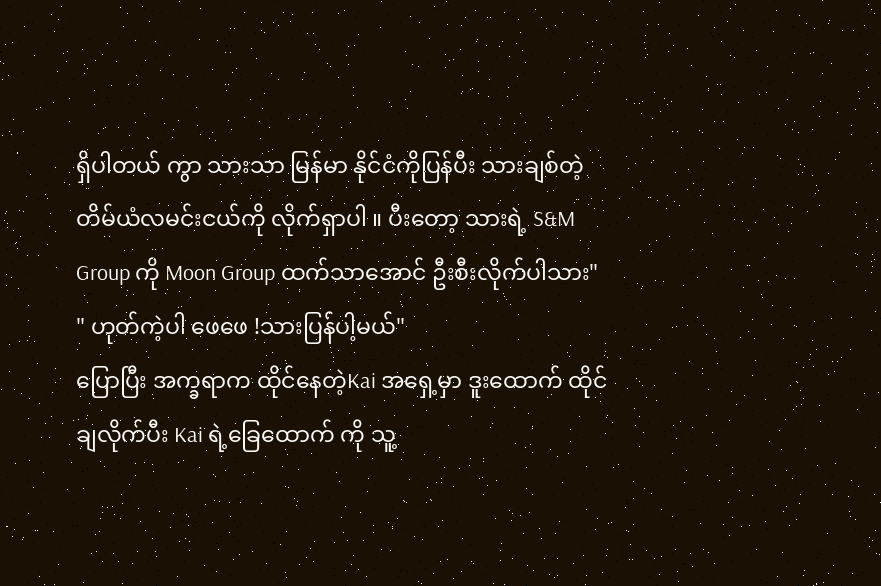ရှိပါတယ် ကွာ သားသာ မြန်မာ နိုင်ငံကိုပြန်ပီး သားချစ်တဲ့
တိမ်ယံလမင်းငယ်ကို လိုက်ရှာပါ ။ ပီးတော့ သားရဲ့ S&M Group ကို Moon Group ထက်သာအောင် ဦးစီးလိုက်ပါသား"
" ဟုတ်ကဲ့ပါ ဖေဖေ !သားပြန်ပါ့မယ်"
ပြောပြီး အက္ခရာက ထိုင်နေတဲ့Kai အရှေ့မှာ ဒူးထောက် ထိုင်ချလိုက်ပီး Kai ရဲ့ခြေထောက် ကို သူ့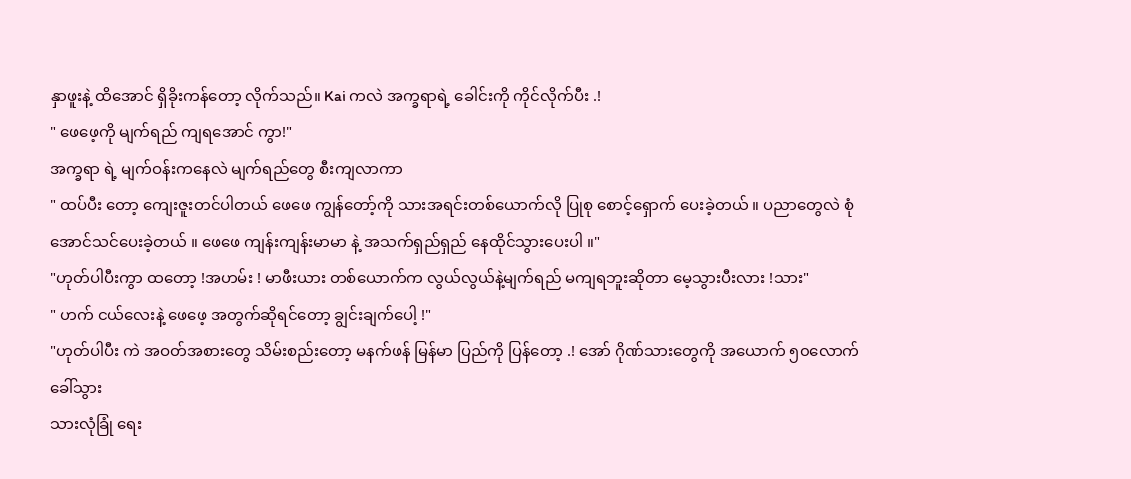နှာဖူးနဲ့ ထိအောင် ရှိခိုးကန်တော့ လိုက်သည်။ Kai ကလဲ အက္ခရာရဲ့ ခေါင်းကို ကိုင်လိုက်ပီး .!
" ဖေဖေ့ကို မျက်ရည် ကျရအောင် ကွာ!"
အက္ခရာ ရဲ့ မျက်ဝန်းကနေလဲ မျက်ရည်တွေ စီးကျလာကာ
" ထပ်ပီး တော့ ကျေးဇူးတင်ပါတယ် ဖေဖေ ကျွန်တော့်ကို သားအရင်းတစ်ယောက်လို ပြုစု စောင့်ရှောက် ပေးခဲ့တယ် ။ ပညာတွေလဲ စုံအောင်သင်ပေးခဲ့တယ် ။ ဖေဖေ ကျန်းကျန်းမာမာ နဲ့ အသက်ရှည်ရှည် နေထိုင်သွားပေးပါ ။"
"ဟုတ်ပါပီးကွာ ထတော့ !အဟမ်း ! မာဖီးယား တစ်ယောက်က လွယ်လွယ်နဲ့မျက်ရည် မကျရဘူးဆိုတာ မေ့သွားပီးလား !သား"
" ဟက် ငယ်လေးနဲ့ ဖေဖေ့ အတွက်ဆိုရင်တော့ ချွင်းချက်ပေါ့ !"
"ဟုတ်ပါပီး ကဲ အဝတ်အစားတွေ သိမ်းစည်းတော့ မနက်ဖန် မြန်မာ ပြည်ကို ပြန်တော့ .! အော် ဂိုဏ်သားတွေကို အယောက် ၅၀လောက်ခေါ်သွား
သားလုံခြုံ ရေး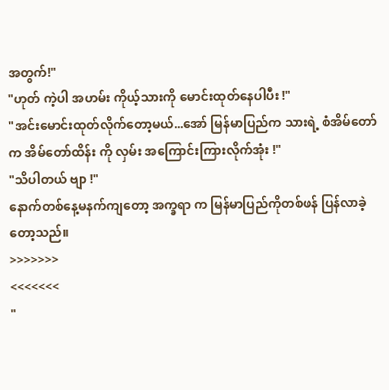အတွက်!"
"ဟုတ် ကဲ့ပါ အဟမ်း ကိုယ့်သားကို မောင်းထုတ်နေပါပီး !"
"အင်းမောင်းထုတ်လိုက်တော့မယ်...အော် မြန်မာပြည်က သားရဲ့ စံအိမ်တော်က အိမ်တော်ထိန်း ကို လှမ်း အကြောင်းကြားလိုက်အုံး !"
"သိပါတယ် ဗျာ !"
နောက်တစ်နေ့မနက်ကျတော့ အက္ခရာ က မြန်မာပြည်ကိုတစ်ဖန် ပြန်လာခဲ့တော့သည်။
>>>>>>>
<<<<<<<
"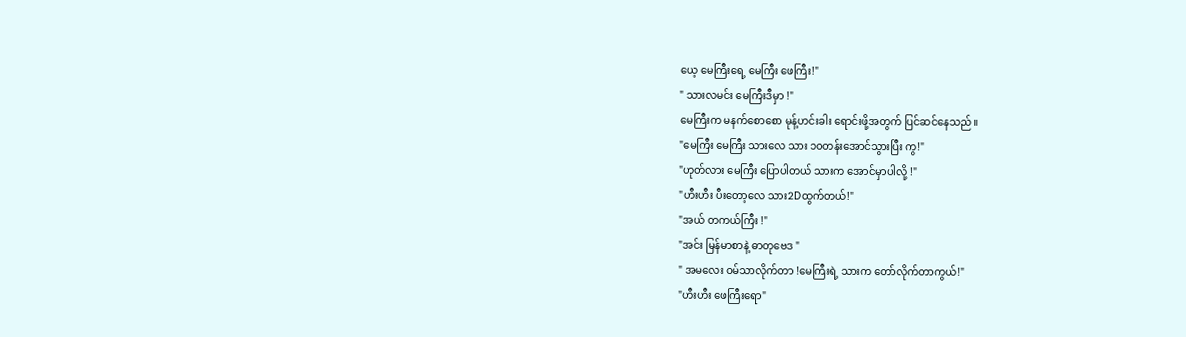ယေ့ မေကြီးရေ့ မေကြီး ဖေကြီး!"
" သားလမင်း မေကြီးဒီမှာ !"
မေကြီးက မနက်စောစော မုန့်ဟင်းခါး ရောင်းဖို့အတွက် ပြင်ဆင်နေသည်။
"မေကြီး မေကြီး သားလေ သား ၁၀တန်းအောင်သွားပြီး ကွ!"
"ဟုတ်လား မေကြီး ပြောပါတယ် သားက အောင်မှာပါလို့ !"
"ဟီးဟီး ပီးတော့လေ သား2Dထွက်တယ်!"
"အယ် တကယ်ကြီး !"
"အင်း မြန်မာစာနဲ့ ဓာတုဗေဒ "
" အမလေး ဝမ်သာလိုက်တာ !မေကြီးရဲ့ သားက တော်လိုက်တာကွယ်!"
"ဟီးဟီး ဖေကြီးရော"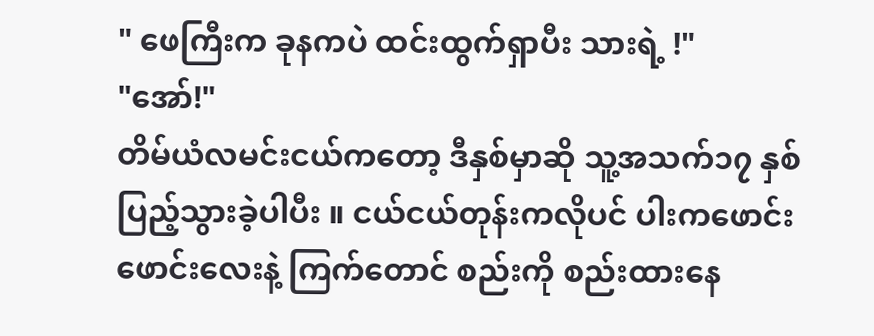" ဖေကြီးက ခုနကပဲ ထင်းထွက်ရှာပီး သားရဲ့ !"
"အော်!"
တိမ်ယံလမင်းငယ်ကတော့ ဒီနှစ်မှာဆို သူ့အသက်၁၇ နှစ်ပြည့်သွားခဲ့ပါပီး ။ ငယ်ငယ်တုန်းကလိုပင် ပါးကဖောင်းဖောင်းလေးနဲ့ ကြက်တောင် စည်းကို စည်းထားနေ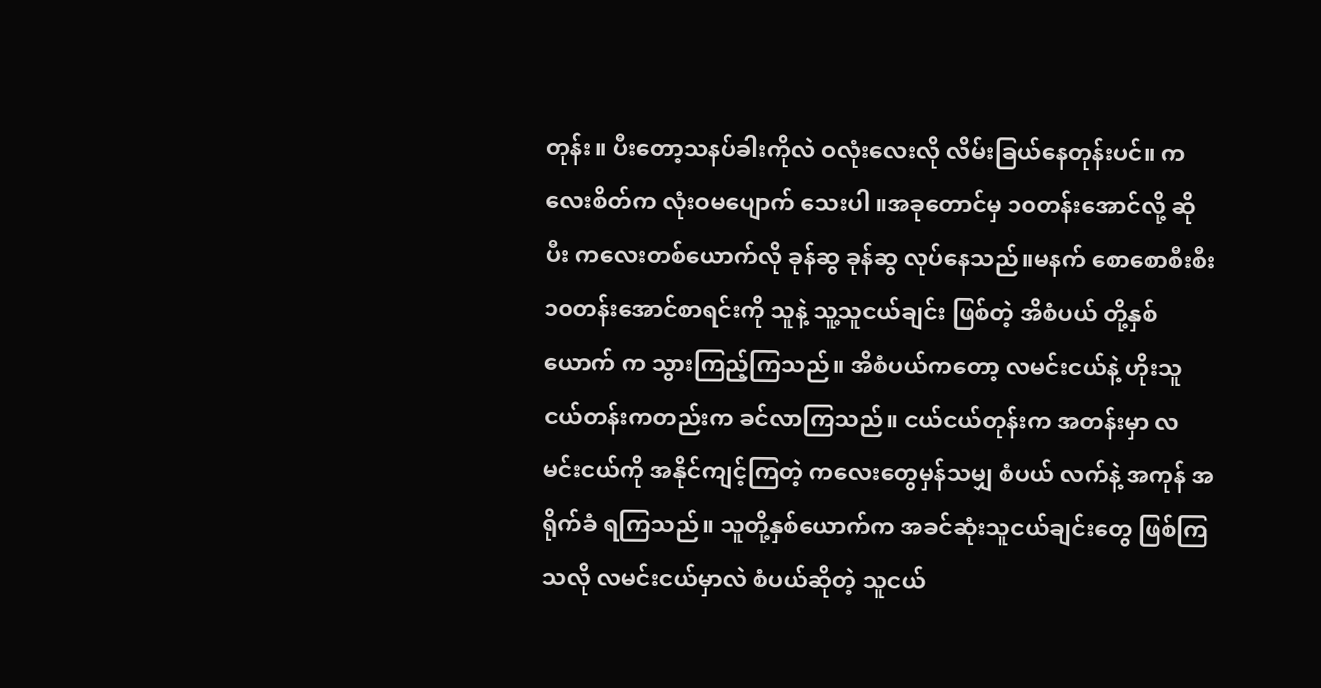တုန်း။ ပီးတော့သနပ်ခါးကိုလဲ ဝလုံးလေးလို လိမ်းခြယ်နေတုန်းပင်။ ကလေးစိတ်က လုံးဝမပျောက် သေးပါ ။အခုတောင်မှ ၁၀တန်းအောင်လို့ ဆိုပီး ကလေးတစ်ယောက်လို ခုန်ဆွ ခုန်ဆွ လုပ်နေသည်။မနက် စောစောစီးစီး ၁၀တန်းအောင်စာရင်းကို သူနဲ့ သူ့သူငယ်ချင်း ဖြစ်တဲ့ အိစံပယ် တို့နှစ်ယောက် က သွားကြည့်ကြသည်။ အိစံပယ်ကတော့ လမင်းငယ်နဲ့ ဟိုးသူငယ်တန်းကတည်းက ခင်လာကြသည်။ ငယ်ငယ်တုန်းက အတန်းမှာ လမင်းငယ်ကို အနိုင်ကျင့်ကြတဲ့ ကလေးတွေမှန်သမျှ စံပယ် လက်နဲ့ အကုန် အရိုက်ခံ ရကြသည်။ သူတို့နှစ်ယောက်က အခင်ဆုံးသူငယ်ချင်းတွေ ဖြစ်ကြသလို လမင်းငယ်မှာလဲ စံပယ်ဆိုတဲ့ သူငယ်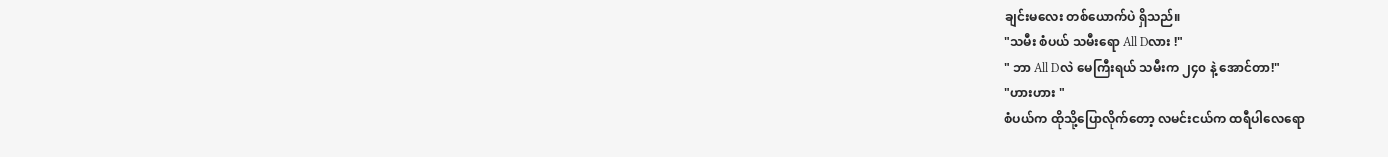ချင်းမလေး တစ်ယောက်ပဲ ရှိသည်။
"သမီး စံပယ် သမီးရော All Dလား !"
" ဘာ All Dလဲ မေကြီးရယ် သမီးက ၂၄၀ နဲ့ အောင်တာ!"
"ဟားဟား "
စံပယ်က ထိုသို့ပြောလိုက်တော့ လမင်းငယ်က ထရီပါလေရော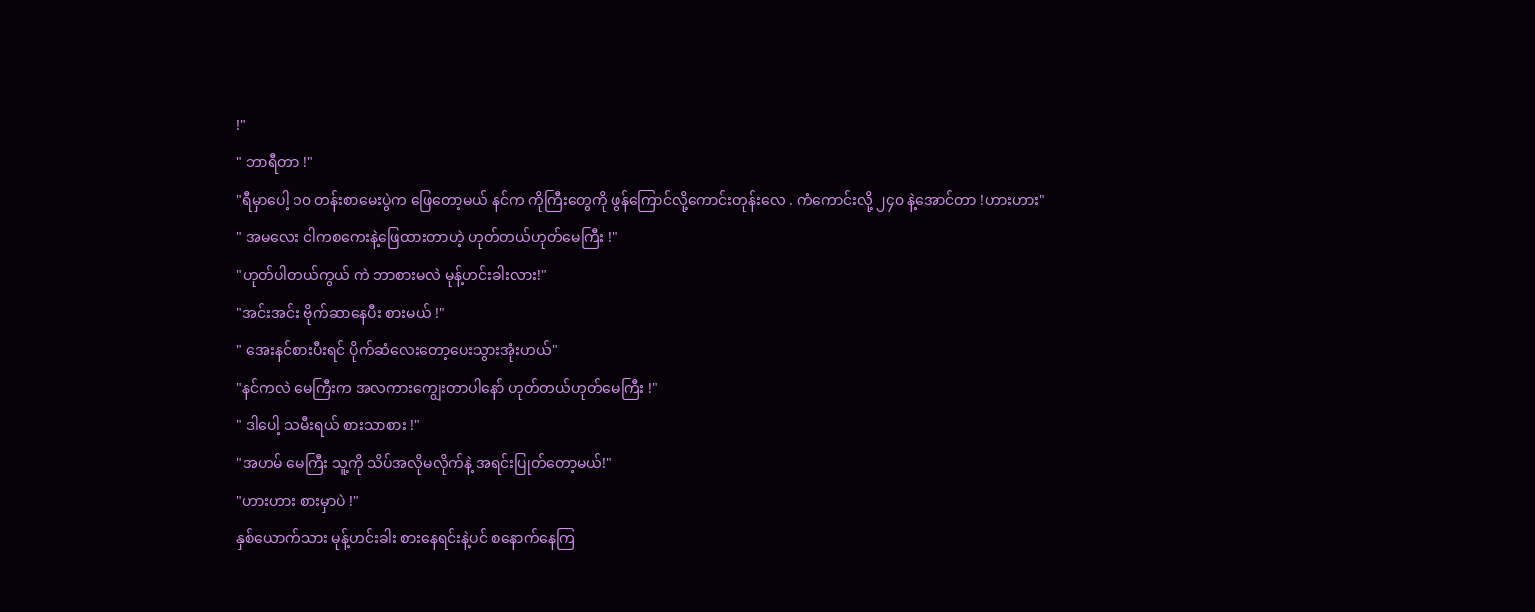!"
" ဘာရီတာ !"
"ရီမှာပေါ့ ၁၀ တန်းစာမေးပွဲက ဖြေတော့မယ် နင်က ကိုကြီးတွေကို ဖွန်ကြောင်လို့ကောင်းတုန်းလေ . ကံကောင်းလို့ ၂၄၀ နဲ့အောင်တာ !ဟားဟား"
" အမလေး ငါကစကေးနဲ့ဖြေထားတာဟဲ့ ဟုတ်တယ်ဟုတ်မေကြီး !"
"ဟုတ်ပါတယ်ကွယ် ကဲ ဘာစားမလဲ မုန့်ဟင်းခါးလား!"
"အင်းအင်း ဗိုက်ဆာနေပီး စားမယ် !"
" အေးနင်စားပီးရင် ပိုက်ဆံလေးတော့ပေးသွားအုံးဟယ်"
"နင်ကလဲ မေကြီးက အလကားကျွေးတာပါနော် ဟုတ်တယ်ဟုတ်မေကြီး !"
" ဒါပေါ့ သမီးရယ် စားသာစား !"
"အဟမ် မေကြီး သူ့ကို သိပ်အလိုမလိုက်နဲ့ အရင်းပြုတ်တော့မယ်!"
"ဟားဟား စားမှာပဲ !"
နှစ်ယောက်သား မုန့်ဟင်းခါး စားနေရင်းနဲ့ပင် စနောက်နေကြ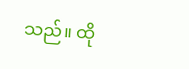သည်။ ထို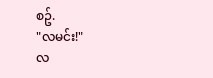စဥ်.
"လမင်း!"
လ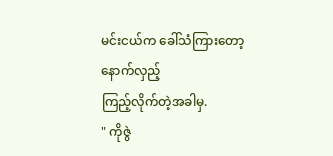မင်းငယ်က ခေါ်သံကြားတော့ နောက်လှည့်
ကြည့်လိုက်တဲ့အခါမှ.
" ကိုဇွဲ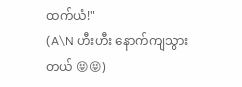ထက်ယံ!"
(A\N ဟီးဟီး နောက်ကျသွားတယ် 😝😝)